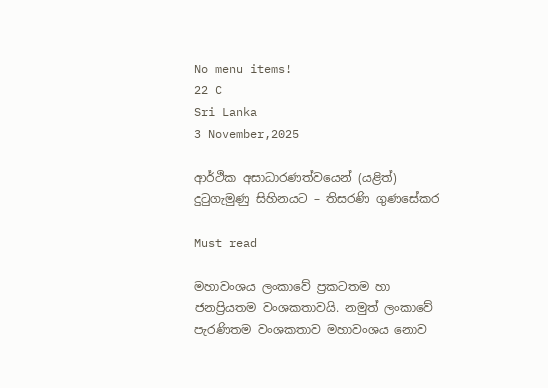No menu items!
22 C
Sri Lanka
3 November,2025

ආර්ථික අසාධාරණත්වයෙන් (යළිත්) දුටුගැමුණු සිහිනයට – තිසරණි ගුණසේකර

Must read

මහාවංශය ලංකාවේ ප්‍රකටතම හා ජනප්‍රියතම වංශකතාවයි. නමුත් ලංකාවේ පැරණිතම වංශකතාව මහාවංශය නොව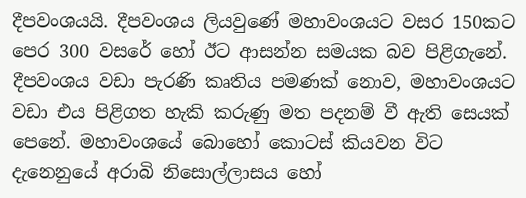දීපවංශයයි. දීපවංශය ලියවුණේ මහාවංශයට වසර 150කට පෙර 300 වසරේ හෝ ඊට ආසන්න සමයක බව පිළිගැනේ.
දීපවංශය වඩා පැරණි කෘතිය පමණක් නොව, මහාවංශයට වඩා එය පිළිගත හැකි කරුණු මත පදනම් වී ඇති සෙයක් පෙනේ. මහාවංශයේ බොහෝ කොටස් කියවන විට දැනෙනුයේ අරාබි නිසොල්ලාසය හෝ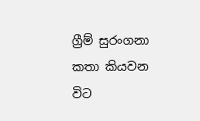ග්‍රීම් සුරංගනා කතා කියවන විට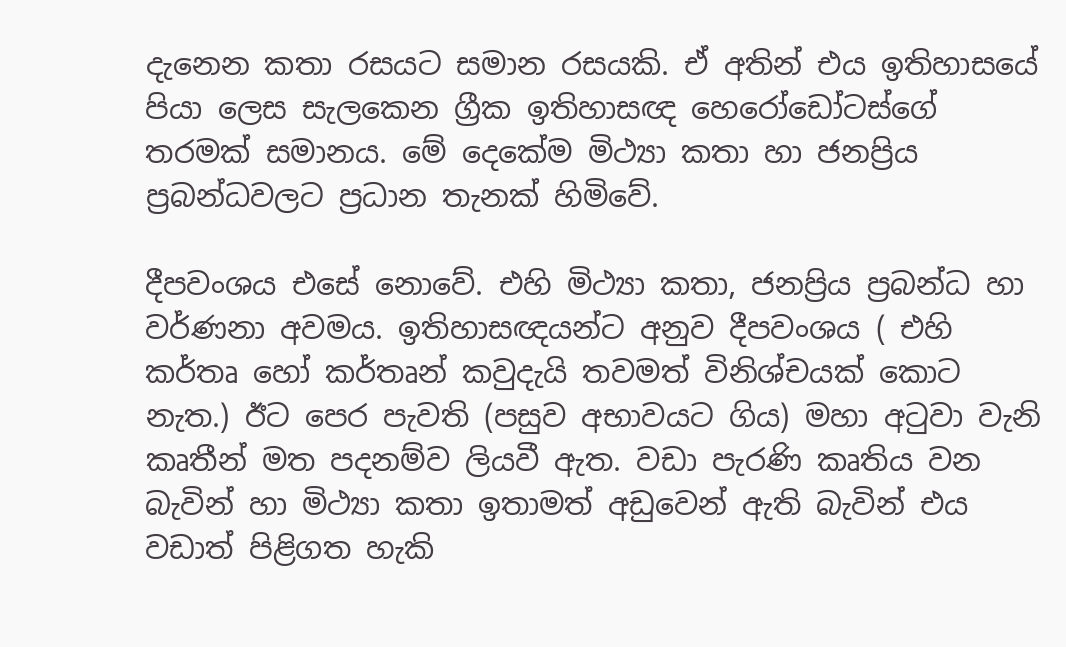දැනෙන කතා රසයට සමාන රසයකි. ඒ අතින් එය ඉතිහාසයේ පියා ලෙස සැලකෙන ග්‍රීක ඉතිහාසඥ හෙරෝඩෝටස්ගේ තරමක් සමානය. මේ දෙකේම මිථ්‍යා කතා හා ජනප්‍රිය ප්‍රබන්ධවලට ප්‍රධාන තැනක් හිමිවේ.

දීපවංශය එසේ නොවේ. එහි මිථ්‍යා කතා, ජනප්‍රිය ප්‍රබන්ධ හා වර්ණනා අවමය. ඉතිහාසඥයන්ට අනුව දීපවංශය ( එහි කර්තෘ හෝ කර්තෘන් කවුදැයි තවමත් විනිශ්චයක් කොට නැත.) ඊට පෙර පැවති (පසුව අභාවයට ගිය) මහා අටුවා වැනි කෘතීන් මත පදනම්ව ලියවී ඇත. වඩා පැරණි කෘතිය වන බැවින් හා මිථ්‍යා කතා ඉතාමත් අඩුවෙන් ඇති බැවින් එය වඩාත් පිළිගත හැකි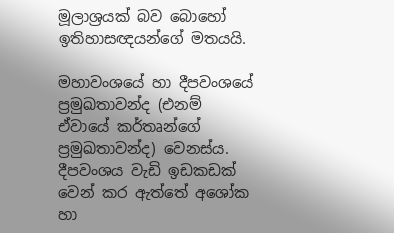මූලාශ්‍රයක් බව බොහෝ ඉතිහාසඥයන්ගේ මතයයි.

මහාවංශයේ හා දීපවංශයේ ප්‍රමුඛතාවන්ද (එනම් ඒවායේ කර්තෘන්ගේ ප්‍රමුඛතාවන්ද) වෙනස්ය. දීපවංශය වැඩි ඉඩකඩක් වෙන් කර ඇත්තේ අශෝක හා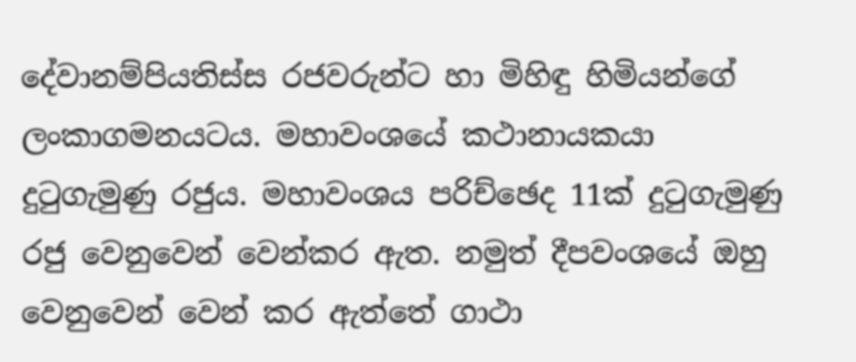දේවානම්පියතිස්ස රජවරුන්ට හා මිහිඳු හිමියන්ගේ ලංකාගමනයටය. මහාවංශයේ කථානායකයා දුටුගැමුණු රජුය. මහාවංශය පරිච්ඡෙද 11ක් දුටුගැමුණු රජු වෙනුවෙන් වෙන්කර ඇත. නමුත් දීපවංශයේ ඔහු වෙනුවෙන් වෙන් කර ඇත්තේ ගාථා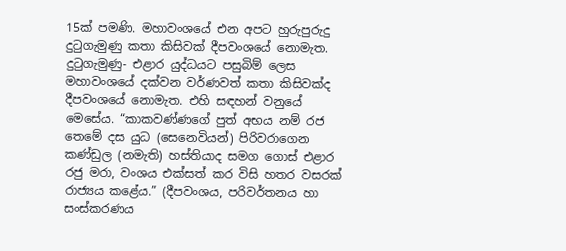15ක් පමණි. මහාවංශයේ එන අපට හුරුපුරුදු දුටුගැමුණු කතා කිසිවක් දීපවංශයේ නොමැත. දුටුගැමුණු- එළාර යුද්ධයට පසුබිම් ලෙස මහාවංශයේ දක්වන වර්ණවත් කතා කිසිවක්ද දීපවංශයේ නොමැත. එහි සඳහන් වනුයේ මෙසේය. “කාකවණ්ණගේ පුත් අභය නම් රජ තෙමේ දස යුධ (සෙනෙවියන්) පිරිවරාගෙන කණ්ඩුල (නමැති) හස්තියාද සමග ගොස් එළාර රජු මරා, වංශය එක්සත් කර විසි හතර වසරක් රාජ්‍යය කළේය.” (දීපවංශය, පරිවර්තනය හා සංස්කරණය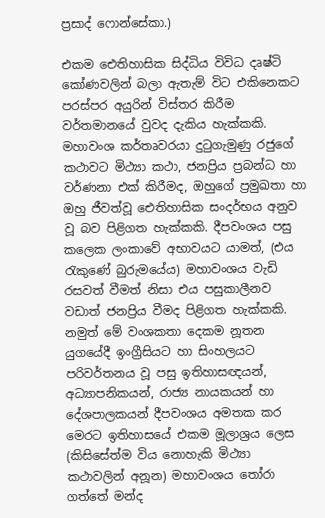ප්‍රසාද් ෆොන්සේකා.)

එකම ඓතිහාසික සිද්ධිය විවිධ දෘෂ්ටි කෝණවලින් බලා ඇතැම් විට එකිනෙකට පරස්පර අයුරින් විස්තර කිරීම වර්තමානයේ වුවද දැකිය හැක්කකි. මහාවංශ කර්තෘවරයා දුටුගැමුණු රජුගේ කථාවට මිථ්‍යා කථා, ජනප්‍රිය ප්‍රබන්ධ හා වර්ණනා එක් කිරීමද, ඔහුගේ ප්‍රමුඛතා හා ඔහු ජීවත්වූ ඓතිහාසික සංදර්භය අනුව වූ බව පිළිගත හැක්කකි. දීපවංශය පසු කලෙක ලංකාවේ අභාවයට යාමත්, (එය රැකුණේ බුරුමයේය) මහාවංශය වැඩි රසවත් වීමත් නිසා එය පසුකාලීනව වඩාත් ජනප්‍රිය වීමද පිළිගත හැක්කකි. නමුත් මේ වංශකතා දෙකම නූතන යුගයේදී ඉංග්‍රීසියට හා සිංහලයට පරිවර්තනය වූ පසු ඉතිහාසඥයන්, අධ්‍යාපනිකයන්, රාජ්‍ය නායකයන් හා දේශපාලකයන් දීපවංශය අමතක කර මෙරට ඉතිහාසයේ එකම මූලාශ්‍රය ලෙස (කිසිසේත්ම විය නොහැකි මිථ්‍යා කථාවලින් අනූන) මහාවංශය තෝරා ගත්තේ මන්ද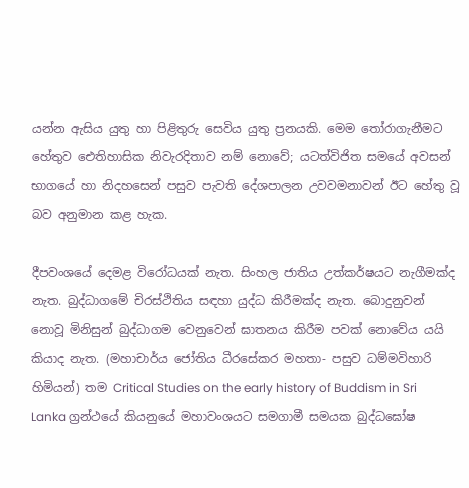යන්න ඇසිය යුතු හා පිළිතුරු සෙවිය යුතු ප්‍රනයකි. මෙම තෝරාගැනීමට හේතුව ඓතිහාසික නිවැරදිතාව නම් නොවේ; යටත්විජිත සමයේ අවසන් භාගයේ හා නිදහසෙන් පසුව පැවති දේශපාලන උවවමනාවන් ඊට හේතු වූ බව අනුමාන කළ හැක.

දීපවංශයේ දෙමළ විරෝධයක් නැත. සිංහල ජාතිය උත්කර්ෂයට නැගීමක්ද නැත. බුද්ධාගමේ චිරස්ථිතිය සඳහා යුද්ධ කිරීමක්ද නැත. බොදුනුවන් නොවූ මිනිසුන් බුද්ධාගම වෙනුවෙන් ඝාතනය කිරීම පවක් නොවේය යයි කියාද නැත. (මහාචාර්ය ජෝතිය ධීරසේකර මහතා- පසුව ධම්මවිහාරි හිමියන්) තම Critical Studies on the early history of Buddism in Sri Lanka ග්‍රන්ථයේ කියනුයේ මහාවංශයට සමගාමී සමයක බුද්ධඝෝෂ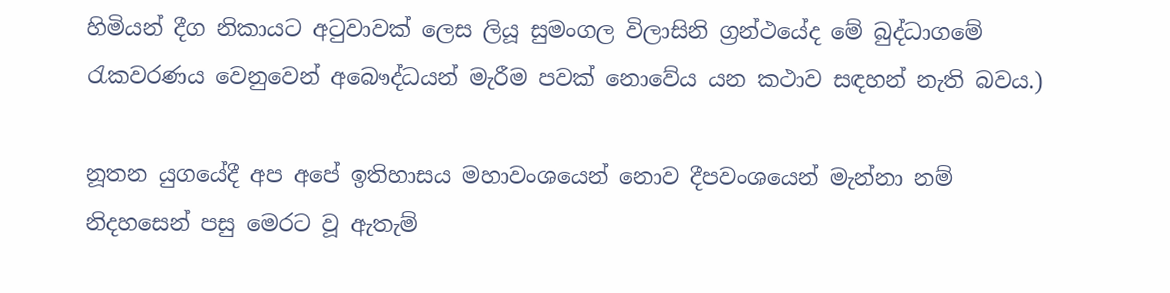හිමියන් දීග නිකායට අටුවාවක් ලෙස ලියූ සුමංගල විලාසිනි ග්‍රන්ථයේද මේ බුද්ධාගමේ රැකවරණය වෙනුවෙන් අබෞද්ධයන් මැරීම පවක් නොවේය යන කථාව සඳහන් නැති බවය.)

නූතන යුගයේදී අප අපේ ඉතිහාසය මහාවංශයෙන් නොව දීපවංශයෙන් මැන්නා නම් නිදහසෙන් පසු මෙරට වූ ඇතැම්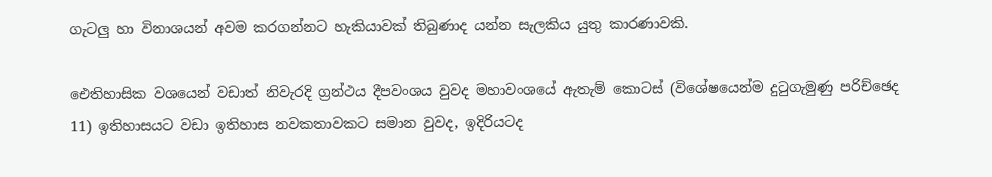ගැටලු හා විනාශයන් අවම කරගන්නට හැකියාවක් තිබුණාද යන්න සැලකිය යුතු කාරණාවකි.

ඓතිහාසික වශයෙන් වඩාත් නිවැරදි ග්‍රන්ථය දීපවංශය වුවද මහාවංශයේ ඇතැම් කොටස් (විශේෂයෙන්ම දුටුගැමුණු පරිච්ඡෙද 11) ඉතිහාසයට වඩා ඉතිහාස නවකතාවකට සමාන වුවද, ඉදිරියටද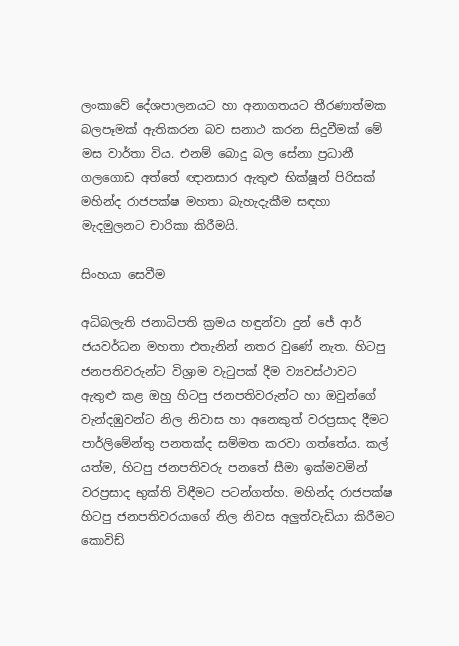ලංකාවේ දේශපාලනයට හා අනාගතයට තීරණාත්මක බලපෑමක් ඇතිකරන බව සනාථ කරන සිදුවීමක් මේ මස වාර්තා විය. එනම් බොදු බල සේනා ප්‍රධානී ගලගොඩ අත්තේ ඥානසාර ඇතුළු භික්ෂූන් පිරිසක් මහින්ද රාජපක්ෂ මහතා බැහැදැකීම සඳහා මැදමුලනට චාරිකා කිරීමයි.

සිංහයා සෙවීම

අධිබලැති ජනාධිපති ක්‍රමය හඳුන්වා දුන් ජේ ආර් ජයවර්ධන මහතා එතැනින් නතර වුණේ නැත. හිටපු ජනපතිවරුන්ට විශ්‍රාම වැටුපක් දීම ව්‍යවස්ථාවට ඇතුළු කළ ඔහු හිටපු ජනපතිවරුන්ට හා ඔවුන්ගේ වැන්දඹුවන්ට නිල නිවාස හා අනෙකුත් වරප්‍රසාද දීමට පාර්ලිමේන්තු පනතක්ද සම්මත කරවා ගත්තේය. කල් යත්ම, හිටපු ජනපතිවරු පනතේ සීමා ඉක්මවමින් වරප්‍රසාද භුක්ති විඳීමට පටන්ගත්හ. මහින්ද රාජපක්ෂ හිටපු ජනපතිවරයාගේ නිල නිවස අලුත්වැඩියා කිරීමට කොවිඩ්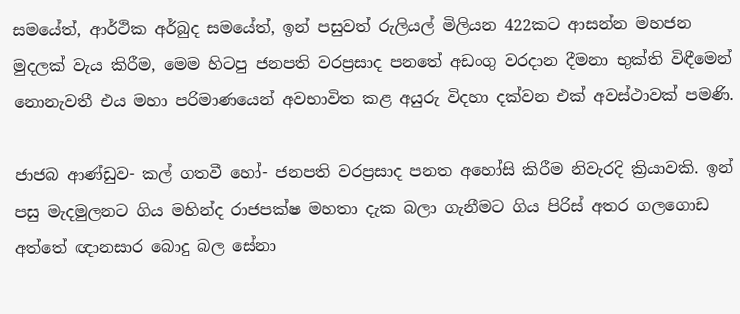සමයේත්, ආර්ථික අර්බුද සමයේත්, ඉන් පසුවත් රුලියල් මිලියන 422කට ආසන්න මහජන මුදලක් වැය කිරීම, මෙම හිටපු ජනපති වරප්‍රසාද පනතේ අඩංගු වරදාන දීමනා භුක්ති විඳීමෙන් නොනැවතී එය මහා පරිමාණයෙන් අවභාවිත කළ අයුරු විදහා දක්වන එක් අවස්ථාවක් පමණි.

ජාජබ ආණ්ඩුව- කල් ගතවී හෝ- ජනපති වරප්‍රසාද පනත අහෝසි කිරීම නිවැරදි ක්‍රියාවකි. ඉන් පසු මැදමුලනට ගිය මහින්ද රාජපක්ෂ මහතා දැක බලා ගැනීමට ගිය පිරිස් අතර ගලගොඩ අත්තේ ඥානසාර බොදු බල සේනා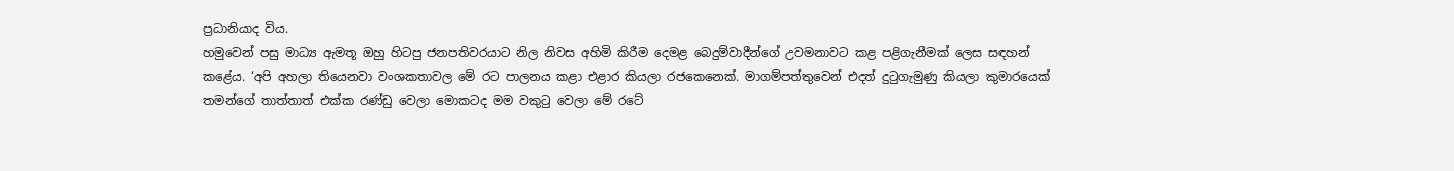ප්‍රධානියාද විය.
හමුවෙන් පසු මාධ්‍ය ඇමතූ ඔහු හිටපු ජනපතිවරයාට නිල නිවස අහිමි කිරීම දෙමළ බෙදුම්වාදීන්ගේ උවමනාවට කළ පළිගැනීමක් ලෙස සඳහන් කළේය. ‘අපි අහලා තියෙනවා වංශකතාවල මේ රට පාලනය කළා එළාර කියලා රජකෙනෙක්. මාගම්පත්තුවෙන් එදත් දුටුගැමුණු කියලා කුමාරයෙක් තමන්ගේ තාත්තාත් එක්ක රණ්ඩු වෙලා මොකටද මම වකුටු වෙලා මේ රටේ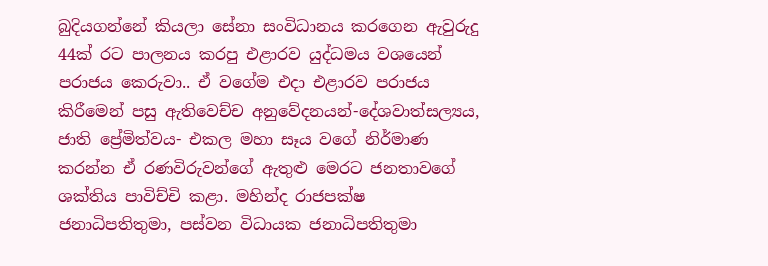බුදියගන්නේ කියලා සේනා සංවිධානය කරගෙන ඇවුරුදු 44ක් රට පාලනය කරපු එළාරව යුද්ධමය වශයෙන් පරාජය කෙරුවා.. ඒ වගේම එදා එළාරව පරාජය කිරීමෙන් පසු ඇතිවෙච්ච අනුවේදනයන්-දේශවාත්සල්‍යය, ජාති ප්‍රේමිත්වය- එකල මහා සෑය වගේ නිර්මාණ කරන්න ඒ රණවිරුවන්ගේ ඇතුළු මෙරට ජනතාවගේ ශක්තිය පාවිච්චි කළා. මහින්ද රාජපක්ෂ ජනාධිපතිතුමා, පස්වන විධායක ජනාධිපතිතුමා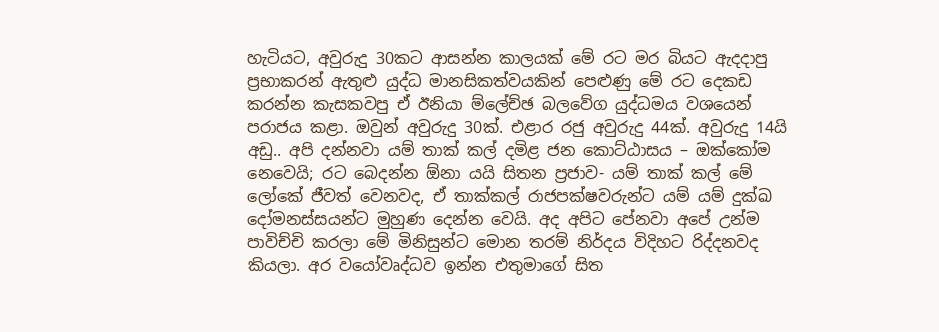හැටියට, අවුරුදු 30කට ආසන්න කාලයක් මේ රට මර බියට ඇදදාපු ප්‍රභාකරන් ඇතුළු යුද්ධ මානසිකත්වයකින් පෙළුණු මේ රට දෙකඩ කරන්න කැසකවපු ඒ ඊනියා ම්ලේච්ඡ බලවේග යුද්ධමය වශයෙන් පරාජය කළා. ඔවුන් අවුරුදු 30ක්. එළාර රජු අවුරුදු 44ක්. අවුරුදු 14යි අඩු.. අපි දන්නවා යම් තාක් කල් දමිළ ජන කොට්ඨාසය – ඔක්කෝම නෙවෙයි; රට බෙදන්න ඕනා යයි සිතන ප්‍රජාව- යම් තාක් කල් මේ ලෝකේ ජීවත් වෙනවද, ඒ තාක්කල් රාජපක්ෂවරුන්ට යම් යම් දුක්ඛ දෝමනස්සයන්ට මුහුණ දෙන්න වෙයි. අද අපිට පේනවා අපේ උන්ම පාවිච්චි කරලා මේ මිනිසුන්ට මොන තරම් නිර්දය විදිහට රිද්දනවද කියලා. අර වයෝවෘද්ධව ඉන්න එතුමාගේ සිත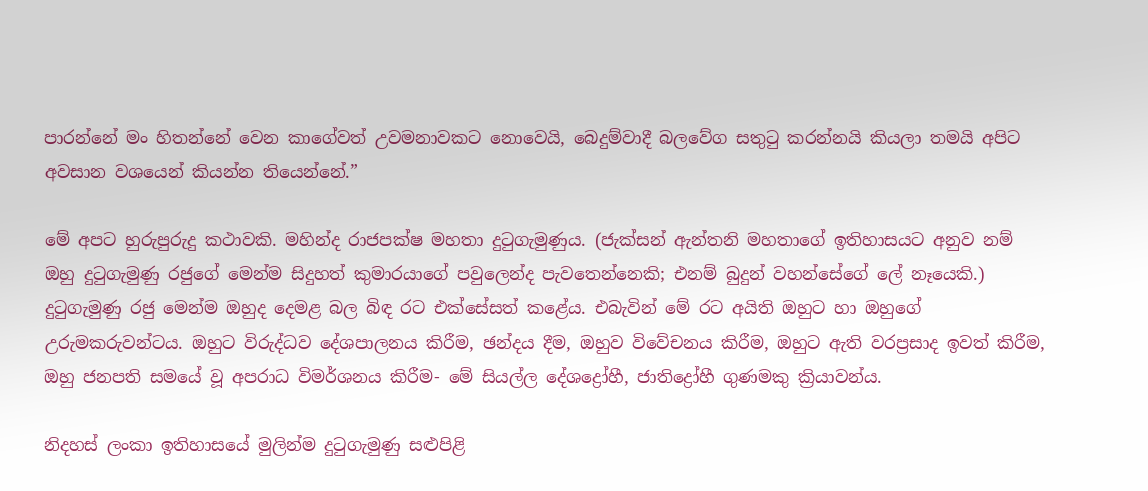පාරන්නේ මං හිතන්නේ වෙන කාගේවත් උවමනාවකට නොවෙයි, බෙදුම්වාදී බලවේග සතුටු කරන්නයි කියලා තමයි අපිට අවසාන වශයෙන් කියන්න තියෙන්නේ.”

මේ අපට හුරුපුරුදු කථාවකි. මහින්ද රාජපක්ෂ මහතා දුටුගැමුණුය. (ජැක්සන් ඇන්තනි මහතාගේ ඉතිහාසයට අනුව නම් ඔහු දුටුගැමුණු රජුගේ මෙන්ම සිදුහත් කුමාරයාගේ පවුලෙන්ද පැවතෙන්නෙකි; එනම් බුදුන් වහන්සේගේ ලේ නෑයෙකි.) දුටුගැමුණු රජු මෙන්ම ඔහුද දෙමළ බල බිඳ රට එක්සේසත් කළේය. එබැවින් මේ රට අයිති ඔහුට හා ඔහුගේ උරුමකරුවන්ටය. ඔහුට විරුද්ධව දේශපාලනය කිරීම, ඡන්දය දීම, ඔහුව විවේචනය කිරීම, ඔහුට ඇති වරප්‍රසාද ඉවත් කිරීම, ඔහු ජනපති සමයේ වූ අපරාධ විමර්ශනය කිරීම- මේ සියල්ල දේශද්‍රෝහී, ජාතිද්‍රෝහී ගුණමකු ක්‍රියාවන්ය.

නිදහස් ලංකා ඉතිහාසයේ මුලින්ම දුටුගැමුණු සළුපිළි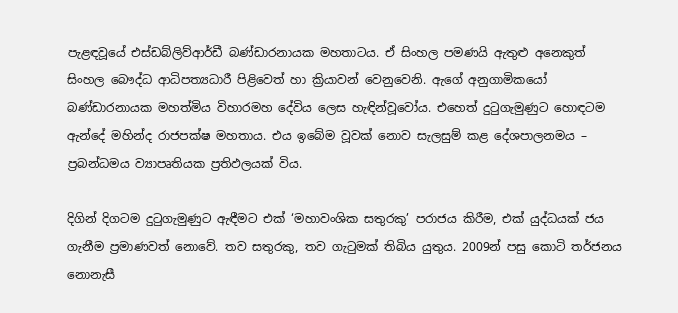පැළඳවූයේ එස්ඩබ්ලිව්ආර්ඩී බණ්ඩාරනායක මහතාටය. ඒ සිංහල පමණයි ඇතුළු අනෙකුත් සිංහල බෞද්ධ ආධිපත්‍යධාරී පිළිවෙත් හා ක්‍රියාවන් වෙනුවෙනි. ඇගේ අනුගාමිකයෝ බණ්ඩාරනායක මහත්මිය විහාරමහ දේවිය ලෙස හැඳින්වූවෝය. එහෙත් දුටුගැමුණුට හොඳටම ඇන්දේ මහින්ද රාජපක්ෂ මහතාය. එය ඉබේම වූවක් නොව සැලසුම් කළ දේශපාලනමය – ප්‍රබන්ධමය ව්‍යාපෘතියක ප්‍රතිඵලයක් විය.

දිගින් දිගටම දුටුගැමුණුට ඇඳීමට එක් ‘මහාවංශික සතුරකු’ පරාජය කිරීම, එක් යුද්ධයක් ජය ගැනීම ප්‍රමාණවත් නොවේ. තව සතුරකු, තව ගැටුමක් තිබිය යුතුය. 2009න් පසු කොටි තර්ජනය නොනැසී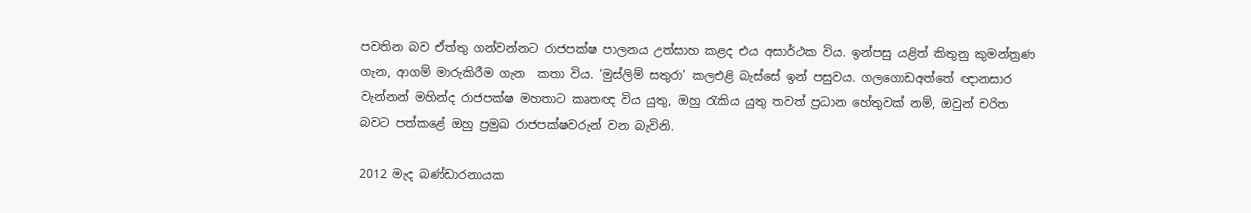පවතින බව ඒත්තු ගන්වන්නට රාජපක්ෂ පාලනය උත්සාහ කළද එය අසාර්ථක විය. ඉන්පසු යළිත් කිතුනු කුමන්ත්‍රණ ගැන, ආගම් මාරුකිරීම ගැන  කතා විය. ‘මුස්ලිම් සතුරා’ කලඑළි බැස්සේ ඉන් පසුවය. ගලගොඩඅත්තේ ඥානසාර වැන්නන් මහින්ද රාජපක්ෂ මහතාට කෘතඥ විය යුතු, ඔහු රැකිය යුතු තවත් ප්‍රධාන හේතුවක් නම්, ඔවුන් චරිත බවට පත්කළේ ඔහු ප්‍රමුඛ රාජපක්ෂවරුන් වන බැවිනි.

2012 මැද බණ්ඩාරනායක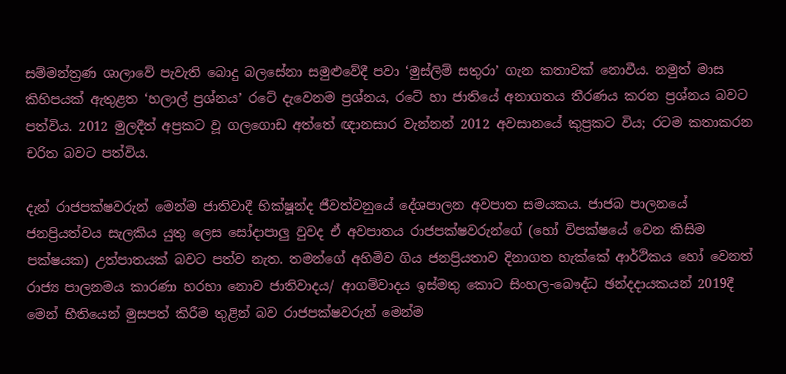සම්මන්ත්‍රණ ශාලාවේ පැවැති බොදු බලසේනා සමුළුවේදී පවා ‘මුස්ලිම් සතුරා’ ගැන කතාවක් නොවීය. නමුත් මාස කිහිපයක් ඇතුළත ‘හලාල් ප්‍රශ්නය’ රටේ දැවෙනම ප්‍රශ්නය, රටේ හා ජාතියේ අනාගතය තීරණය කරන ප්‍රශ්නය බවට පත්විය. 2012 මුලදීත් අප්‍රකට වූ ගලගොඩ අත්තේ ඥානසාර වැන්නන් 2012 අවසානයේ කුප්‍රකට විය; රටම කතාකරන චරිත බවට පත්විය.

දැන් රාජපක්ෂවරුන් මෙන්ම ජාතිවාදී භික්ෂූන්ද ජීවත්වනුයේ දේශපාලන අවපාත සමයකය. ජාජබ පාලනයේ ජනප්‍රියත්වය සැලකිය යුතු ලෙස සෝදාපාලු වුවද ඒ අවපාතය රාජපක්ෂවරුන්ගේ (හෝ විපක්ෂයේ වෙන කිසිම පක්ෂයක) උත්පාතයක් බවට පත්ව නැත. තමන්ගේ අහිමිව ගිය ජනප්‍රියතාව දිනාගත හැක්කේ ආර්ථිකය හෝ වෙනත් රාජ්‍ය පාලනමය කාරණා හරහා නොව ජාතිවාදය/ ආගම්වාදය ඉස්මතු කොට සිංහල-බෞද්ධ ඡන්දදායකයන් 2019දී මෙන් භීතියෙන් මුසපත් කිරීම තුළින් බව රාජපක්ෂවරුන් මෙන්ම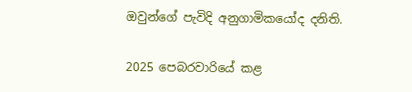ඔවුන්ගේ පැවිදි අනුගාමිකයෝද දනිති.

2025 පෙබරවාරියේ කළ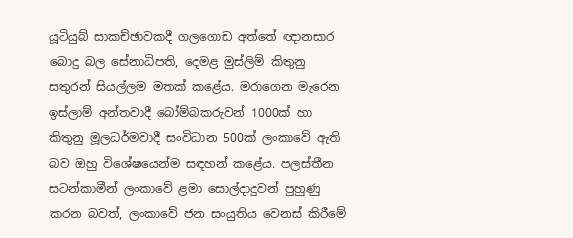යූටියුබ් සාකච්ඡාවකදී ගලගොඩ අත්තේ ඥානසාර බොදු බල සේනාධිපති, දෙමළ මුස්ලිම් කිතුනු සතුරන් සියල්ලම මතක් කළේය. මරාගෙන මැරෙන ඉස්ලාම් අන්තවාදී බෝම්බකරුවන් 1000ක් හා කිතුනු මූලධර්මවාදී සංවිධාන 500ක් ලංකාවේ ඇති බව ඔහු විශේෂයෙන්ම සඳහන් කළේය. පලස්තීන සටන්කාමීන් ලංකාවේ ළමා සොල්දාදුවන් පුහුණු කරන බවත්, ලංකාවේ ජන සංයුතිය වෙනස් කිරීමේ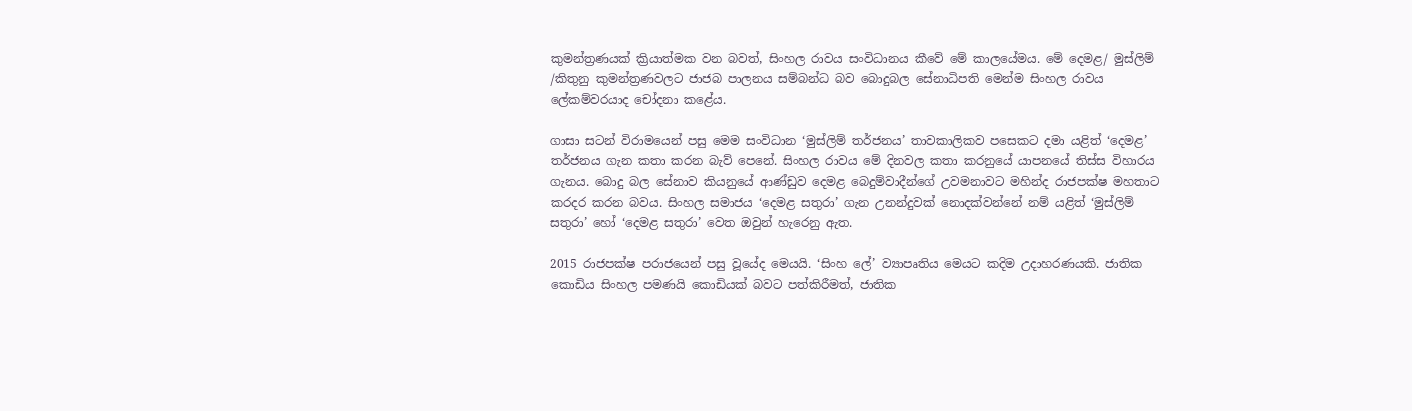කුමන්ත්‍රණයක් ක්‍රියාත්මක වන බවත්, සිංහල රාවය සංවිධානය කීවේ මේ කාලයේමය. මේ දෙමළ/ මුස්ලිම් /කිතුනු කුමන්ත්‍රණවලට ජාජබ පාලනය සම්බන්ධ බව බොදුබල සේනාධිපති මෙන්ම සිංහල රාවය ලේකම්වරයාද චෝදනා කළේය.

ගාසා සටන් විරාමයෙන් පසු මෙම සංවිධාන ‘මුස්ලිම් තර්ජනය’ තාවකාලිකව පසෙකට දමා යළිත් ‘දෙමළ’ තර්ජනය ගැන කතා කරන බැව් පෙනේ. සිංහල රාවය මේ දිනවල කතා කරනුයේ යාපනයේ තිස්ස විහාරය ගැනය. බොදු බල සේනාව කියනුයේ ආණ්ඩුව දෙමළ බෙදුම්වාදීන්ගේ උවමනාවට මහින්ද රාජපක්ෂ මහතාට කරදර කරන බවය. සිංහල සමාජය ‘දෙමළ සතුරා’ ගැන උනන්දුවක් නොදක්වන්නේ නම් යළිත් ‘මුස්ලිම් සතුරා’ හෝ ‘දෙමළ සතුරා’ වෙත ඔවුන් හැරෙනු ඇත.

2015 රාජපක්ෂ පරාජයෙන් පසු වූයේද මෙයයි. ‘සිංහ ලේ’ ව්‍යාපෘතිය මෙයට කදිම උදාහරණයකි. ජාතික කොඩිය සිංහල පමණයි කොඩියක් බවට පත්කිරීමත්, ජාතික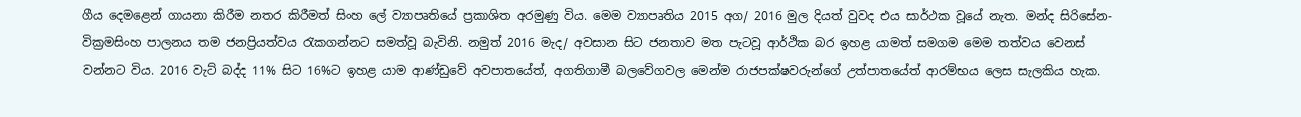ගීය දෙමළෙන් ගායනා කිරීම නතර කිරීමත් සිංහ ලේ ව්‍යාපෘතියේ ප්‍රකාශිත අරමුණු විය. මෙම ව්‍යාපෘතිය 2015 අග/ 2016 මුල දියත් වුවද එය සාර්ථක වූයේ නැත. මන්ද සිරිසේන- වික්‍රමසිංහ පාලනය තම ජනප්‍රියත්වය රැකගන්නට සමත්වූ බැවිනි. නමුත් 2016 මැද/ අවසාන සිට ජනතාව මත පැටවූ ආර්ථික බර ඉහළ යාමත් සමගම මෙම තත්වය වෙනස් වන්නට විය. 2016 වැට් බද්ද 11% සිට 16%ට ඉහළ යාම ආණ්ඩුවේ අවපාතයේත්, අගතිගාමී බලවේගවල මෙන්ම රාජපක්ෂවරුන්ගේ උත්පාතයේත් ආරම්භය ලෙස සැලකිය හැක.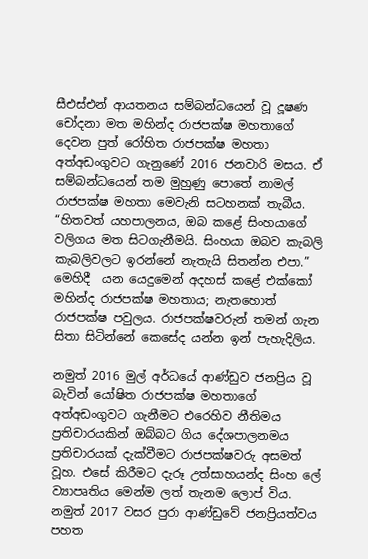සීඑස්එන් ආයතනය සම්බන්ධයෙන් වූ දූෂණ චෝදනා මත මහින්ද රාජපක්ෂ මහතාගේ දෙවන පුත් රෝහිත රාජපක්ෂ මහතා අත්අඩංගුවට ගැනුණේ 2016 ජනවාරි මසය. ඒ සම්බන්ධයෙන් තම මුහුණු පොතේ නාමල් රාජපක්ෂ මහතා මෙවැනි සටහනක් තැබීය. “හිතවත් යහපාලනය, ඔබ කළේ සිංහයාගේ වලිගය මත සිටගැනීමයි. සිංහයා ඔබව කැබලි කැබලිවලට ඉරන්නේ නැතැයි සිතන්න එපා.”  මෙහිදී  යන යෙදුමෙන් අදහස් කළේ එක්කෝ මහින්ද රාජපක්ෂ මහතාය; නැතහොත් රාජපක්ෂ පවුලය. රාජපක්ෂවරුන් තමන් ගැන සිතා සිටින්නේ කෙසේද යන්න ඉන් පැහැදිලිය.

නමුත් 2016 මුල් අර්ධයේ ආණ්ඩුව ජනප්‍රිය වූ බැවින් යෝෂිත රාජපක්ෂ මහතාගේ අත්අඩංගුවට ගැනීමට එරෙහිව නීතිමය ප්‍රතිචාරයකින් ඔබ්බට ගිය දේශපාලනමය ප්‍රතිචාරයක් දැක්වීමට රාජපක්ෂවරු අසමත් වූහ. එසේ කිරීමට දැරූ උත්සාහයන්ද සිංහ ලේ ව්‍යාපෘතිය මෙන්ම ලත් තැනම ලොප් විය. නමුත් 2017 වසර පුරා ආණ්ඩුවේ ජනප්‍රියත්වය පහත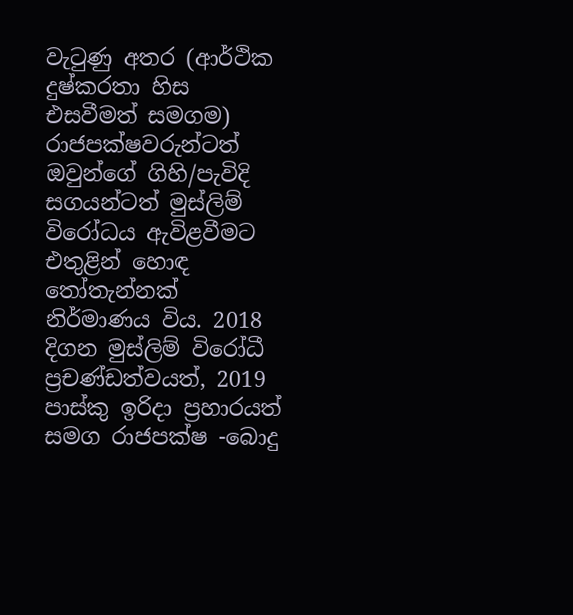වැටුණු අතර (ආර්ථික දුෂ්කරතා හිස එසවීමත් සමගම) රාජපක්ෂවරුන්ටත් ඔවුන්ගේ ගිහි/පැවිදි සගයන්ටත් මුස්ලිම් විරෝධය ඇවිළවීමට එතුළින් හොඳ තෝතැන්නක් නිර්මාණය විය. 2018 දිගන මුස්ලිම් විරෝධී ප්‍රචණ්ඩත්වයත්, 2019 පාස්කු ඉරිදා ප්‍රහාරයත් සමග රාජපක්ෂ -බොදු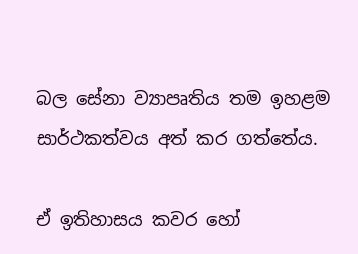බල සේනා ව්‍යාපෘතිය තම ඉහළම සාර්ථකත්වය අත් කර ගත්තේය.

ඒ ඉතිහාසය කවර හෝ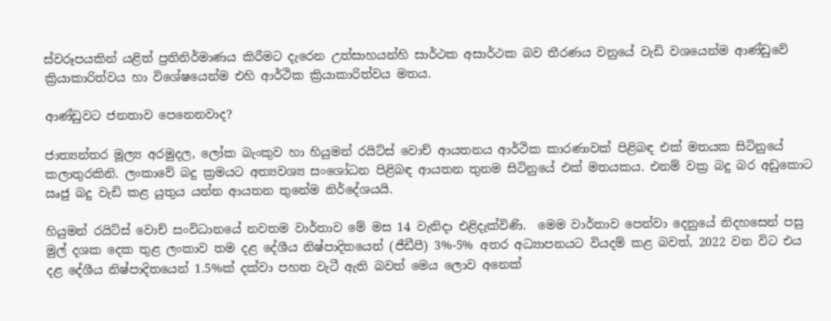ස්වරූපයකින් යළිත් ප්‍රතිනිර්මාණය කිරීමට දැරෙන උත්සාහයන්හි සාර්ථක අසාර්ථක බව තීරණය වනුයේ වැඩි වශයෙන්ම ආණ්ඩුවේ ක්‍රියාකාරිත්වය හා විශේෂයෙන්ම එහි ආර්ථික ක්‍රියාකාරිත්වය මතය.

ආණ්ඩුවට ජනතාව පෙනෙනවාද?

ජාත්‍යන්තර මූල්‍ය අරමුදල, ලෝක බැංකුව හා හියුමන් රයිට්ස් වොච් ආයතනය ආර්ථික කාරණාවක් පිළිබඳ එක් මතයක සිටිනුයේ කලාතුරකිනි. ලංකාවේ බදු ක්‍රමයට අත්‍යවශ්‍ය සංශෝධන පිළිබඳ ආයතන තුනම සිටිනුයේ එක් මතයකය. එනම් වක්‍ර බදු බර අඩුකොට ඍජු බදු වැඩි කළ යුතුය යන්න ආයතන තුනේම නිර්දේශයයි.

හියුමන් රයිට්ස් වොච් සංවිධානයේ නවතම වාර්තාව මේ මස 14 වැනිදා එළිදැක්විණි.  මෙම වාර්තාව පෙන්වා දෙනුයේ නිදහසෙන් පසු මුල් දශක දෙක තුළ ලංකාව තම දළ දේශීය නිෂ්පාදිතයෙන් (ජීඩීපී) 3%-5% අතර අධ්‍යාපනයට වියදම් කළ බවත්, 2022 වන විට එය දළ දේශීය නිෂ්පාදිතයෙන් 1.5%ක් දක්වා පහත වැටී ඇති බවත් මෙය ලොව අනෙක්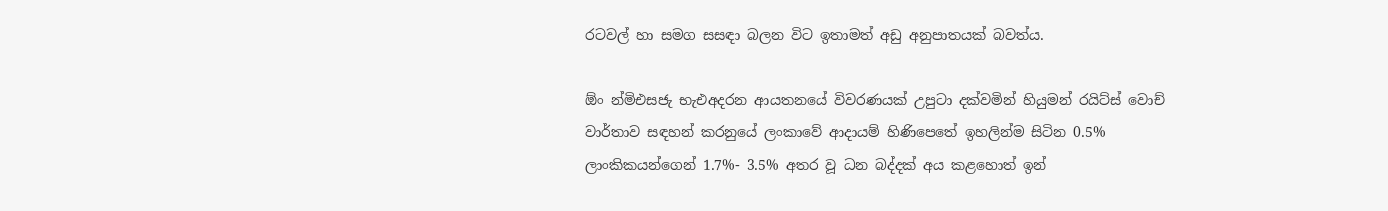රටවල් හා සමග සසඳා බලන විට ඉතාමත් අඩු අනුපාතයක් බවත්ය.

ඕං න්‍මිඑසජැ භැඑඅදරන ආයතනයේ විවරණයක් උපුටා දක්වමින් හියුමන් රයිට්ස් වොච් වාර්තාව සඳහන් කරනුයේ ලංකාවේ ආදායම් හිණිපෙතේ ඉහලින්ම සිටින 0.5% ලාංකිකයන්ගෙන් 1.7%- 3.5% අතර වූ ධන බද්දක් අය කළහොත් ඉන්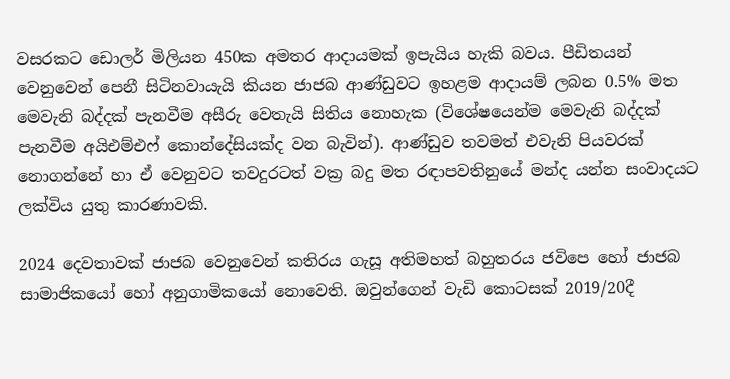වසරකට ඩොලර් මිලියන 450ක අමතර ආදායමක් ඉපැයිය හැකි බවය. පීඩිතයන් වෙනුවෙන් පෙනී සිටිනවායැයි කියන ජාජබ ආණ්ඩුවට ඉහළම ආදායම් ලබන 0.5% මත මෙවැනි බද්දක් පැනවීම අසීරු වෙතැයි සිතිය නොහැක (විශේෂයෙන්ම මෙවැනි බද්දක් පැනවීම අයිඑම්එෆ් කොන්දේසියක්ද වන බැවින්). ආණ්ඩුව තවමත් එවැනි පියවරක් නොගන්නේ හා ඒ වෙනුවට තවදුරටත් වක්‍ර බදු මත රඳාපවතිනුයේ මන්ද යන්න සංවාදයට ලක්විය යුතු කාරණාවකි.

2024 දෙවතාවක් ජාජබ වෙනුවෙන් කතිරය ගැසූ අතිමහත් බහුතරය ජවිපෙ හෝ ජාජබ සාමාජිකයෝ හෝ අනුගාමිකයෝ නොවෙති. ඔවුන්ගෙන් වැඩි කොටසක් 2019/20දී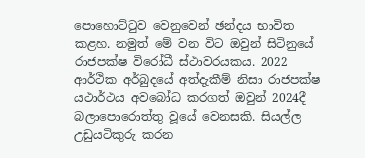පොහොට්ටුව වෙනුවෙන් ඡන්දය භාවිත කළහ. නමුත් මේ වන විට ඔවුන් සිටිනුයේ රාජපක්ෂ විරෝධී ස්ථාවරයකය. 2022 ආර්ථික අර්බුදයේ අත්දැකීම් නිසා රාජපක්ෂ යථාර්ථය අවබෝධ කරගත් ඔවුන් 2024දී බලාපොරොත්තු වූයේ වෙනසකි. සියල්ල උඩුයටිකුරු කරන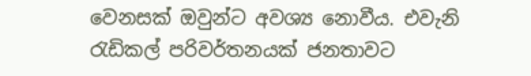වෙනසක් ඔවුන්ට අවශ්‍ය නොවීය. එවැනි රැඩිකල් පරිවර්තනයක් ජනතාවට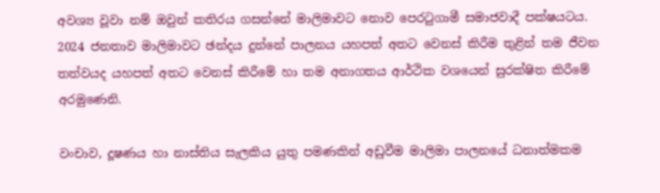අවශ්‍ය වූවා නම් ඔවුන් කතිරය ගසන්නේ මාලිමාවට නොව පෙරටුගාමී සමාජවාදී පක්ෂයටය. 2024 ජනතාව මාලිමාවට ඡන්දය දුන්නේ පාලනය යහපත් අතට වෙනස් කිරීම තුළින් තම ජීවන තත්වයද යහපත් අතට වෙනස් කිරීමේ හා තම අනාගතය ආර්ථික වශයෙන් සුරක්ෂිත කිරීමේ අරමුණෙනි.

වංචාව, දූෂණය හා නාස්තිය සැලකිය යුතු පමණකින් අඩුවීම මාලිමා පාලනයේ ධනාත්මකම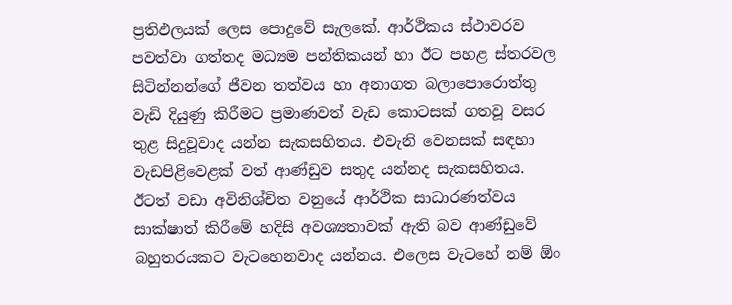ප්‍රතිඵලයක් ලෙස පොදුවේ සැලකේ. ආර්ථිකය ස්ථාවරව පවත්වා ගත්තද මධ්‍යම පන්තිකයන් හා ඊට පහළ ස්තරවල සිටින්නන්ගේ ජීවන තත්වය හා අනාගත බලාපොරොත්තු වැඩි දියුණු කිරීමට ප්‍රමාණවත් වැඩ කොටසක් ගතවූ වසර තුළ සිදුවූවාද යන්න සැකසහිතය. එවැනි වෙනසක් සඳහා වැඩපිළිවෙළක් වත් ආණ්ඩුව සතුද යන්නද සැකසහිතය. ඊටත් වඩා අවිනිශ්චිත වනුයේ ආර්ථික සාධාරණත්වය සාක්ෂාත් කිරීමේ හදිසි අවශ්‍යතාවක් ඇති බව ආණ්ඩුවේ බහුතරයකට වැටහෙනවාද යන්නය. එලෙස වැටහේ නම් ඕං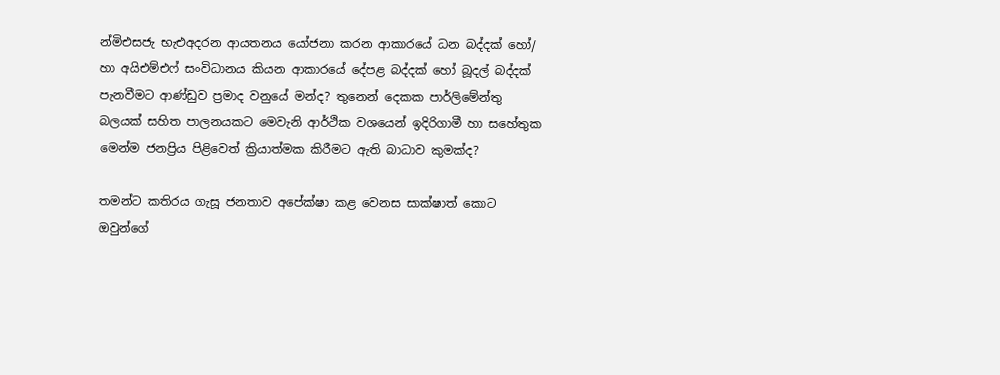න්‍මිඑසජැ භැඑඅදරන ආයතනය යෝජනා කරන ආකාරයේ ධන බද්දක් හෝ/ හා අයිඑම්එෆ් සංවිධානය කියන ආකාරයේ දේපළ බද්දක් හෝ බූදල් බද්දක් පැනවීමට ආණ්ඩුව ප්‍රමාද වනුයේ මන්ද? තුනෙන් දෙකක පාර්ලිමේන්තු බලයක් සහිත පාලනයකට මෙවැනි ආර්ථික වශයෙන් ඉදිරිගාමී හා සහේතුක මෙන්ම ජනප්‍රිය පිළිවෙත් ක්‍රියාත්මක කිරීමට ඇති බාධාව කුමක්ද?

තමන්ට කතිරය ගැසූ ජනතාව අපේක්ෂා කළ වෙනස සාක්ෂාත් කොට ඔවුන්ගේ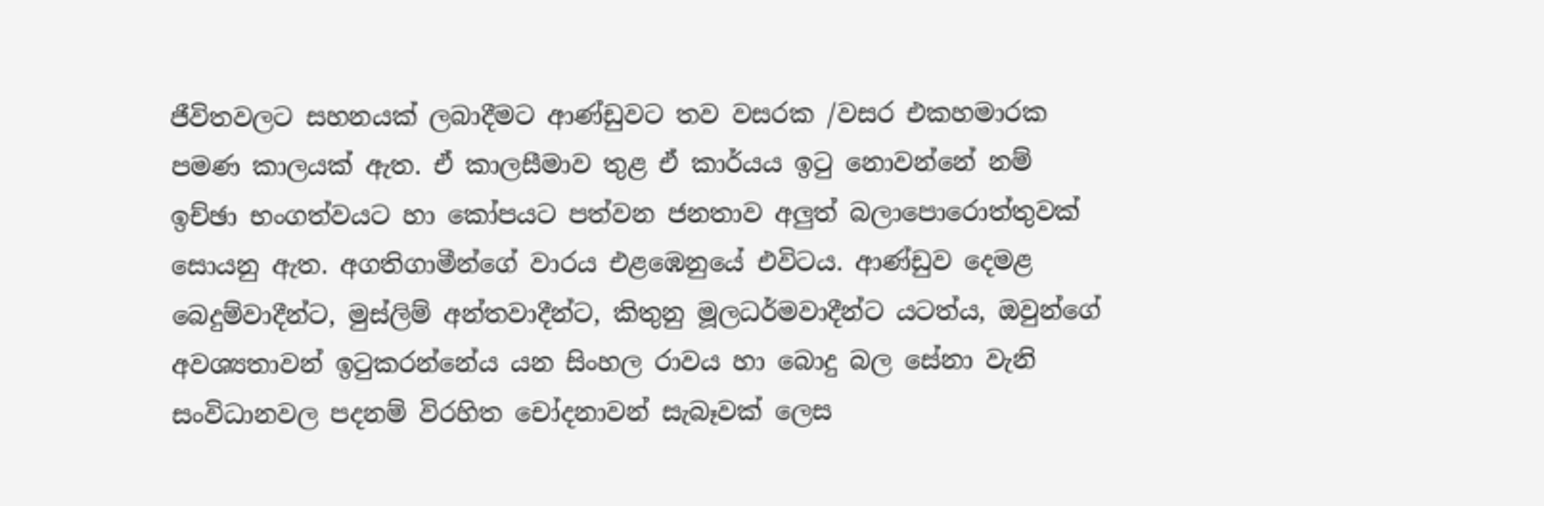ජීවිතවලට සහනයක් ලබාදීමට ආණ්ඩුවට තව වසරක /වසර එකහමාරක පමණ කාලයක් ඇත. ඒ කාලසීමාව තුළ ඒ කාර්යය ඉටු නොවන්නේ නම් ඉච්ඡා භංගත්වයට හා කෝපයට පත්වන ජනතාව අලුත් බලාපොරොත්තුවක් සොයනු ඇත. අගතිගාමීන්ගේ වාරය එළඹෙනුයේ එවිටය. ආණ්ඩුව දෙමළ බෙදුම්වාදීන්ට, මුස්ලිම් අන්තවාදීන්ට, කිතුනු මූලධර්මවාදීන්ට යටත්ය, ඔවුන්ගේ අවශ්‍යතාවන් ඉටුකරන්නේය යන සිංහල රාවය හා බොදු බල සේනා වැනි සංවිධානවල පදනම් විරහිත චෝදනාවන් සැබෑවක් ලෙස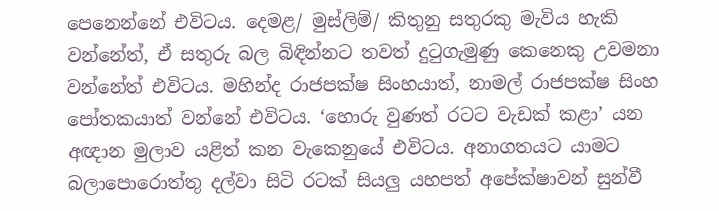පෙනෙන්නේ එවිටය. දෙමළ/ මුස්ලිම්/ කිතුනු සතුරකු මැවිය හැකි වන්නේත්, ඒ සතුරු බල බිඳින්නට තවත් දුටුගැමුණු කෙනෙකු උවමනා වන්නේත් එවිටය. මහින්ද රාජපක්ෂ සිංහයාත්, නාමල් රාජපක්ෂ සිංහ පෝතකයාත් වන්නේ එවිටය. ‘හොරු වුණත් රටට වැඩක් කළා’ යන අඥාන මුලාව යළිත් කන වැකෙනුයේ එවිටය. අනාගතයට යාමට බලාපොරොත්තු දල්වා සිටි රටක් සියලු යහපත් අපේක්ෂාවන් සුන්වී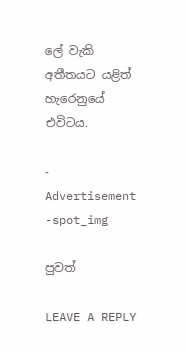ලේ වැකි අතීතයට යළිත් හැරෙනුයේ එවිටය.

- Advertisement -spot_img

පුවත්

LEAVE A REPLY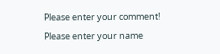Please enter your comment!
Please enter your name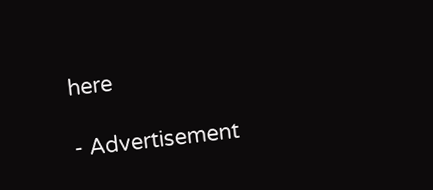here

- Advertisement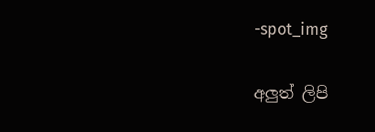-spot_img

අලුත් ලිපි